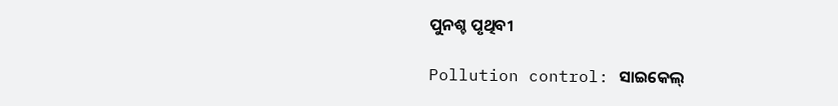ପୁନଶ୍ଚ ପୃଥିବୀ

Pollution control: ସାଇକେଲ୍‌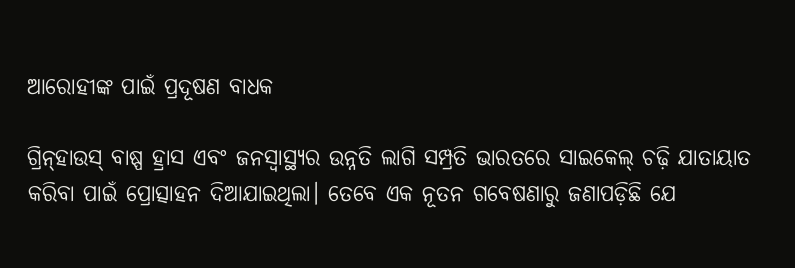ଆରୋହୀଙ୍କ ପାଇଁ ପ୍ରଦୂ‌ଷଣ ବାଧକ

ଗ୍ରିନ୍‌ହାଉସ୍‌ ବାଷ୍ପ ହ୍ରାସ ଏବଂ ଜନସ୍ବାସ୍ଥ୍ୟର ଉନ୍ନତି ଲାଗି ସମ୍ପ୍ରତି ଭାରତରେ ସାଇକେଲ୍‌ ଚଢ଼ି ଯାତାୟାତ କରିବା ପାଇଁ ପ୍ରୋତ୍ସାହନ ଦିଆଯାଇଥିଲା। ତେବେ ଏକ ନୂତନ ଗବେଷଣାରୁ ଜଣାପଡ଼ିଛି ଯେ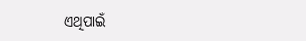ଏଥିପାଇଁ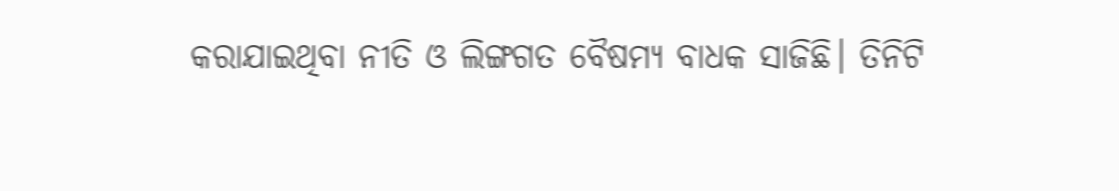କରାଯାଇଥିବା ନୀତି ଓ ଲିଙ୍ଗଗତ ବୈଷମ୍ୟ ବାଧକ ସାଜିଛି। ତିନିଟି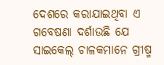ଦେଶରେ କରାଯାଇଥିବା ଏ ଗବେଷଣା ଦର୍ଶାଉଛି ଯେ ସାଇକେଲ୍‌ ଚାଳକମାନେ ଗ୍ରୀଷ୍ମ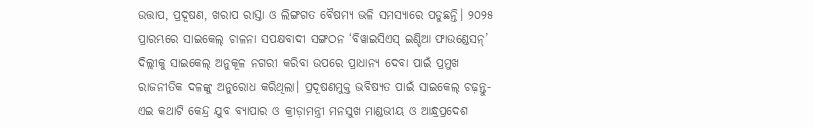ଉତ୍ତାପ, ପ୍ରଦୂଷଣ, ଖରାପ ରାସ୍ତା ଓ ଲିଙ୍ଗଗତ ବୈଷମ୍ୟ ଭଳି ସମସ୍ୟାରେ ପଡୁଛନ୍ତି। ୨୦୨୫ ପ୍ରାରମ୍ଭରେ ସାଇକେଲ୍‌ ଚାଳନା ସପକ୍ଷବାଦୀ ସଙ୍ଗଠନ ‘ବିୱାଇସିଏସ୍‌ ଇଣ୍ଡିଆ ଫାଉଣ୍ଡେସନ୍‌’ ଦିଲ୍ଲୀକୁ ସାଇକେଲ୍‌ ଅନୁକୂଳ ନଗରୀ କରିବା ଉପରେ ପ୍ରାଧାନ୍ୟ ଦେବା ପାଇଁ ପ୍ରମୁଖ ରାଜନୀତିକ ଦଳଙ୍କୁ ଅନୁରୋଧ କରିଥିଲା। ପ୍ରଦୂଷଣମୁକ୍ତ ଭବିଷ୍ୟତ ପାଇଁ ସାଇକେଲ୍‌ ଚଢ଼ନ୍ତୁ- ଏଇ କଥାଟି କେନ୍ଦ୍ର ଯୁବ ବ୍ୟାପାର ଓ କ୍ରୀଡ଼ାମନ୍ତ୍ରୀ ମନସୁଖ ମାଣ୍ଡଭୀୟ ଓ ଆନ୍ଧ୍ରପ୍ରଦେଶ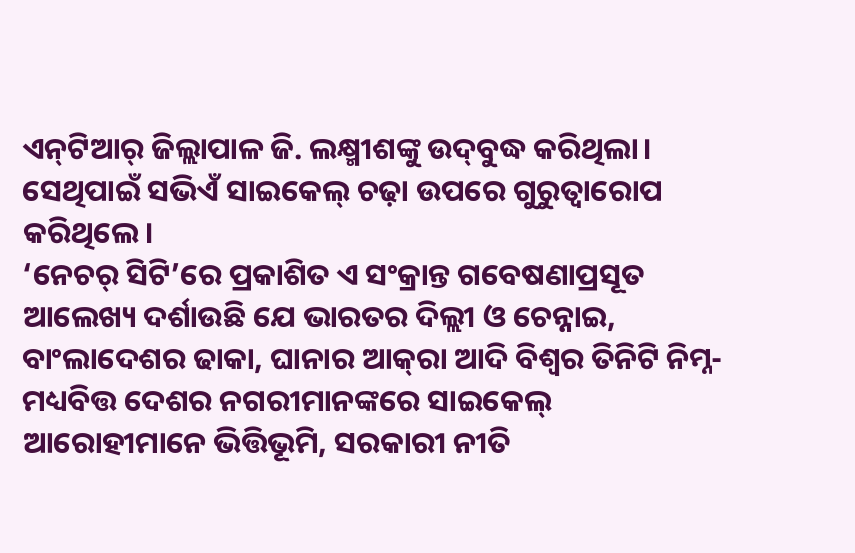ଏନ୍‌ଟିଆର୍‌ ଜିଲ୍ଲାପାଳ ଜି. ଲକ୍ଷ୍ମୀଶଙ୍କୁ ଉଦ୍‌ବୁଦ୍ଧ କରିଥିଲା। ସେଥିପାଇଁ ସଭିଏଁ ସାଇକେଲ୍‌ ଚଢ଼ା ଉପରେ ଗୁରୁତ୍ବାରୋପ କରିଥିଲେ।
‘ନେଚର୍‌ ସିଟି’ରେ ପ୍ରକାଶିତ ଏ ସଂକ୍ରାନ୍ତ ଗବେଷଣାପ୍ରସୂତ ଆଲେଖ୍ୟ ଦର୍ଶାଉଛି ଯେ ଭାରତର ଦିଲ୍ଲୀ ଓ ଚେନ୍ନାଇ, ବାଂଲାଦେଶର ଢାକା, ଘାନାର ଆକ୍‌ରା ଆଦି ବିଶ୍ବର ତିନିଟି ନିମ୍ନ-ମଧ୍ୟବିତ୍ତ ଦେଶର ନଗରୀମାନଙ୍କରେ ସାଇକେଲ୍‌ ଆରୋହୀମାନେ ଭିତ୍ତିଭୂମି, ସରକାରୀ ନୀତି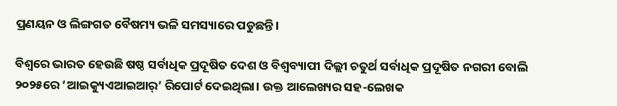ପ୍ରଣୟନ ଓ ଲିଙ୍ଗଗତ ବୈଷମ୍ୟ ଭଳି ସମସ୍ୟାରେ ପଡୁଛନ୍ତି।

ବିଶ୍ବରେ ଭାରତ ହେଉଛି ଷଷ୍ଠ ସର୍ବାଧିକ ପ୍ରଦୂଷିତ ଦେଶ ଓ ବିଶ୍ବବ୍ୟାପୀ ଦିଲ୍ଲୀ ଚତୁର୍ଥ ସର୍ବାଧିକ ପ୍ରଦୂଷିତ ନଗରୀ ବୋଲି ୨୦୨୫ରେ ‘ଆଇକ୍ୟୁଏଆଇଆର୍‌’ ରିପୋର୍ଟ ଦେଇଥିଲା। ଉକ୍ତ ଆଲେଖ୍ୟର ସହ-ଲେଖକ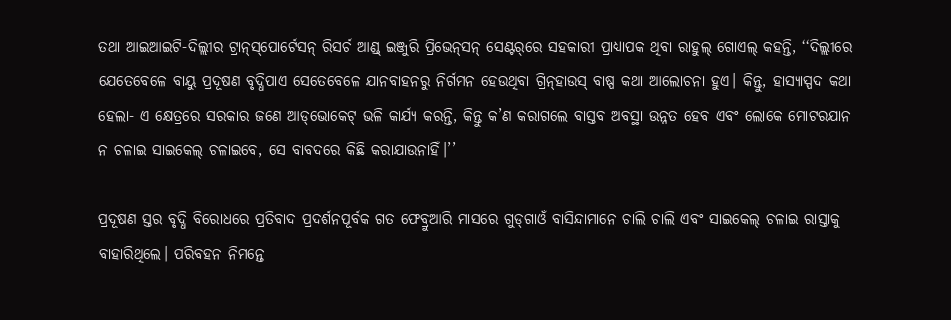ତଥା ଆଇଆଇଟି-ଦିଲ୍ଲୀର ଟ୍ରାନ୍‌ସ୍‌ପୋର୍ଟେସନ୍‌ ରିସର୍ଚ ଆଣ୍ଡ୍‌ ଇଞ୍ଜୁରି ପ୍ରିଭେନ୍‌ସନ୍‌ ସେଣ୍ଟର୍‌ରେ ସହକାରୀ ପ୍ରାଧ୍ୟାପକ ଥିବା ରାହୁଲ୍‌ ଗୋଏଲ୍‌ କହନ୍ତି, ‘‘ଦିଲ୍ଲୀରେ ଯେତେବେଳେ ବାୟୁ ପ୍ରଦୂଷଣ ବୃଦ୍ଧିପାଏ ସେତେବେଳେ ଯାନବାହନରୁ ନିର୍ଗମନ ହେଉଥିବା ଗ୍ରିନ୍‌ହାଉସ୍‌ ବାଷ୍ପ କଥା ‌ଆଲୋଚନା ହୁଏ। କିନ୍ତୁ, ହାସ୍ୟାସ୍ପଦ କଥା ହେଲା- ଏ କ୍ଷେତ୍ରରେ ସରକାର ଜଣେ ଆଡ୍‌ଭୋକେଟ୍‌ ଭଳି କାର୍ଯ୍ୟ କରନ୍ତି, କିନ୍ତୁ କ’ଣ କରାଗଲେ ବାସ୍ତବ ଅବସ୍ଥା ଉନ୍ନତ ହେବ ଏବଂ ଲୋକେ ମୋଟରଯାନ ନ ଚଳାଇ ସାଇକେଲ୍‌ ଚଳାଇବେ, ସେ ବାବଦରେ କିଛି କରାଯାଉନାହିଁ।’’

ପ୍ରଦୂଷଣ ସ୍ତର ବୃଦ୍ଧି ବିରୋଧରେ ପ୍ରତିବାଦ ପ୍ରଦର୍ଶନପୂର୍ବକ ଗତ ଫେବ୍ରୁଆରି ମାସରେ ଗୁଡ୍‌ଗାଓଁ ବାସିନ୍ଦାମାନେ ଚାଲି ଚାଲି ଏବଂ ସାଇକେଲ୍‌ ଚଳାଇ ରାସ୍ତାକୁ ବାହାରିଥିଲେ। ପରିବହନ ନି‌ମନ୍ତେ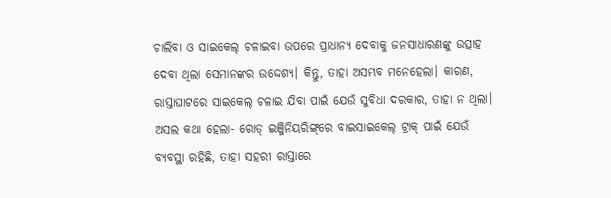ଚାଲିବା ଓ ସାଇକେଲ୍‌ ଚଳାଇବା ଉପରେ ପ୍ରାଧାନ୍ୟ ଦେବାକୁ ଜନସାଧାରଣଙ୍କୁ ଉତ୍ସାହ ଦେବା ଥିଲା ସେମାନଙ୍କର ଉଦ୍ଦେଶ୍ୟ। କିନ୍ତୁ, ତାହା ଅସମ୍ଭବ ମନେହେଲା। କାରଣ, ରାସ୍ତାଘାଟରେ ସାଇକେଲ୍‌ ଚଳାଇ ଯିବା ପାଇଁ ଯେଉଁ ସୁବିଧା ଦରକାର, ତାହା ନ ଥିଲା। ଅସଲ କଥା ହେଲା- ରୋଡ୍‌ ଇଞ୍ଜିନିୟରିଙ୍ଗ୍‌ରେ ବାଇସାଇକେଲ୍‌ ଟ୍ରାକ୍‌ ପାଇଁ ଯେଉଁ ବ୍ୟବସ୍ଥା ରହିଛି, ତାହା ସହରୀ ରାସ୍ତାରେ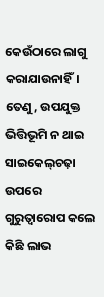କେଉଁଠାରେ ଲାଗୁ କରାଯାଉନାହିଁ। ତେଣୁ, ଉପଯୁକ୍ତ ଭିତ୍ତିଭୂମି ନ ଥାଇ ସାଇକେଲ୍‌ଚଢ଼ା ଉପରେ ଗୁରୁତ୍ବାରୋପ କଲେ କିଛି ଲାଭ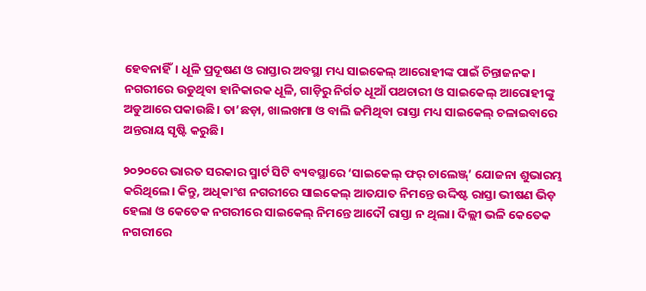ହେବନାହିଁ। ଧୂଳି ପ୍ରଦୂଷଣ ଓ ରାସ୍ତାର ଅବସ୍ଥା ମଧ୍ୟ ସାଇକେଲ୍‌ ଆରୋହୀଙ୍କ ପାଇଁ ଚିନ୍ତାଜନକ। ନଗରୀରେ ଉଡୁଥିବା ହାନିକାରକ ଧୂଳି, ଗାଡ଼ିରୁ ନିର୍ଗତ ଧୂଆଁ ପଥଚାରୀ ଓ ସାଇକେଲ୍‌ ଆରୋହୀଙ୍କୁ ଅଡୁଆରେ ପକାଉଛି। ତା’ଛଡ଼ା, ଖାଲଖମା ଓ ବାଲି ଜମିଥିବା ରାସ୍ତା ମଧ୍ୟ ସାଇକେଲ୍‌ ଚଳାଇବାରେ ଅନ୍ତରାୟ ସୃଷ୍ଟି କରୁଛି।

୨୦୨୦ରେ ଭାରତ ସରକାର ସ୍ମାର୍ଟ ସିଟି ବ୍ୟବସ୍ଥାରେ ‘ସାଇକେଲ୍‌ ଫର୍‌ ଚାଲେଞ୍ଜ୍‌’ ଯୋଜନା ଶୁଭାରମ୍ଭ କରିଥିଲେ। କିନ୍ତୁ, ଅଧିକାଂଶ ନଗରୀରେ ସାଇକେଲ୍‌ ଆତଯାତ ନିମନ୍ତେ ଉଦ୍ଦିଷ୍ଟ ରାସ୍ତା ଭୀଷଣ ଭିଡ଼ ହେଲା ଓ କେତେକ ନଗରୀରେ ସାଇକେଲ୍‌ ନିମନ୍ତେ ଆଦୌ ରାସ୍ତା ନ ଥିଲା। ଦିଲ୍ଲୀ ଭଳି କେତେକ ନଗରୀରେ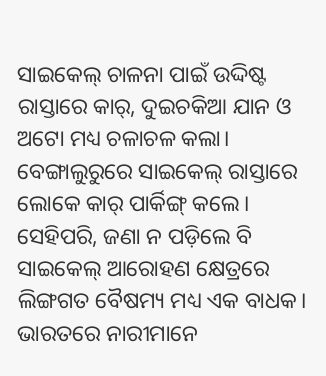ସାଇକେଲ୍‌ ଚାଳନା ପାଇଁ ଉଦ୍ଦିଷ୍ଟ ରାସ୍ତାରେ କାର୍‌, ଦୁଇଚକିଆ ଯାନ ଓ ଅଟୋ ମଧ୍ୟ ଚଳାଚଳ କଲା। ବେଙ୍ଗାଲୁରୁରେ ସାଇକେଲ୍‌ ରାସ୍ତାରେ ଲୋକେ କାର୍‌ ପାର୍କିଙ୍ଗ୍‌ କଲେ। ସେହିପରି, ଜଣା ନ ପଡ଼ିଲେ ବି ସାଇକେଲ୍‌ ଆରୋହଣ କ୍ଷେତ୍ରରେ ଲିଙ୍ଗଗତ ବୈଷମ୍ୟ ମଧ୍ୟ ଏକ ବାଧକ। ଭାରତରେ ନାରୀମାନେ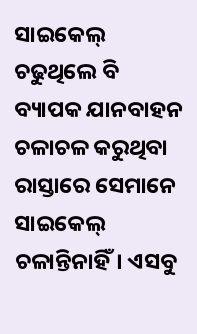ସାଇକେଲ୍‌ ଚଢୁଥିଲେ ବି ବ୍ୟାପକ ଯାନବାହନ ଚଳାଚଳ କରୁଥିବା ରାସ୍ତାରେ ସେମାନେ ସାଇକେଲ୍‌ ଚଳାନ୍ତିନାହିଁ। ଏସବୁ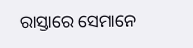ରାସ୍ତାରେ ସେମାନେ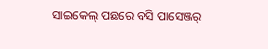ସାଇକେଲ୍‌ ପଛରେ ବସି ପାସେଞ୍ଜର୍‌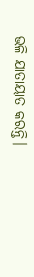ଭଳି ଯାତାୟାତ କରନ୍ତି।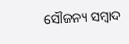ସୌଜନ୍ୟ ସମ୍ବାଦ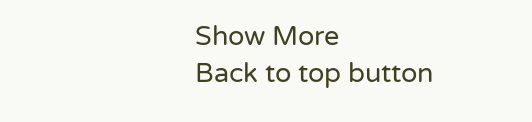Show More
Back to top button